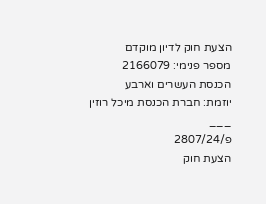הצעת חוק לדיון מוקדם
מספר פנימי: 2166079
הכנסת העשרים וארבע
יוזמת: חברת הכנסת מיכל רוזין
___
פ/2807/24
הצעת חוק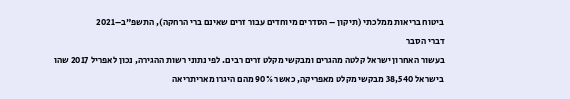ביטוח בריאות ממלכתי (תיקון – הסדרים מיוחדים עבור זרים שאינם ברי הרחקה), התשפ"ב–2021
דברי הסבר
בעשור האחרון ישראל קלטה מהגרים ומבקשי מקלט זרים רבים. לפי נתוני רשות ההגירה, נכון לאפריל 2017 שהו בישראל 38,540 מבקשי מקלט מאפריקה, כאשר 90% מהם היגרו מאריתריאה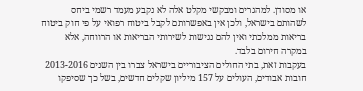או מסודן. למהגרים ומבקשי מקלט אלה לא נקבע מעמד רשמי ביחס לשהותם בישראל, ולכן אין באפשרותם לקבל ביטוח רפואי על פי חוק ביטוח בריאות ממלכתי ואין להם נגישות לשירותי הבריאות או הרווחה, אלא במקרה חירום בלבד.
בעקבות זאת, בתי החולים הציבוריים בישראל צברו בין השנים 2013-2016 חובות אבודים, העולים על 157 מיליון שקלים חדשים, בשל כך שסיפקו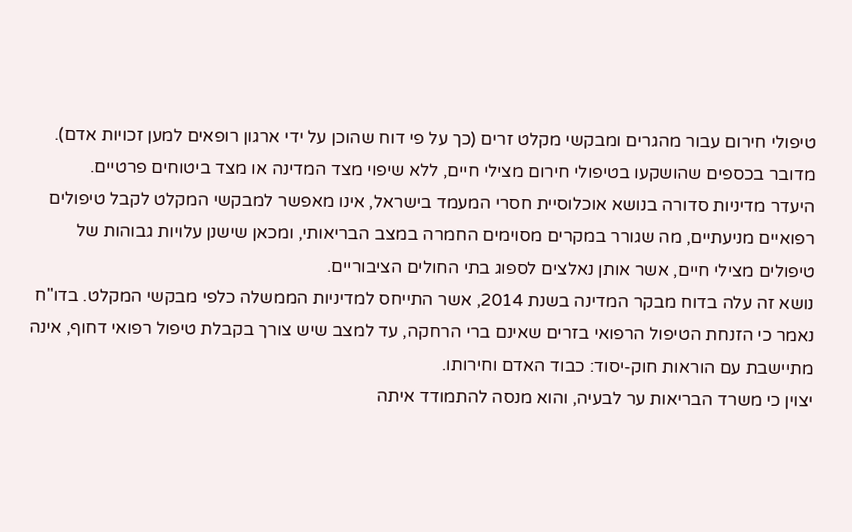טיפולי חירום עבור מהגרים ומבקשי מקלט זרים (כך על פי דוח שהוכן על ידי ארגון רופאים למען זכויות אדם). מדובר בכספים שהושקעו בטיפולי חירום מצילי חיים, ללא שיפוי מצד המדינה או מצד ביטוחים פרטיים.
היעדר מדיניות סדורה בנושא אוכלוסיית חסרי המעמד בישראל, אינו מאפשר למבקשי המקלט לקבל טיפולים רפואיים מניעתיים, מה שגורר במקרים מסוימים החמרה במצב הבריאותי, ומכאן שישנן עלויות גבוהות של טיפולים מצילי חיים, אשר אותן נאלצים לספוג בתי החולים הציבוריים.
נושא זה עלה בדוח מבקר המדינה בשנת 2014, אשר התייחס למדיניות הממשלה כלפי מבקשי המקלט. בדו"ח נאמר כי הזנחת הטיפול הרפואי בזרים שאינם ברי הרחקה, עד למצב שיש צורך בקבלת טיפול רפואי דחוף, אינה מתיישבת עם הוראות חוק-יסוד: כבוד האדם וחירותו.
יצוין כי משרד הבריאות ער לבעיה, והוא מנסה להתמודד איתה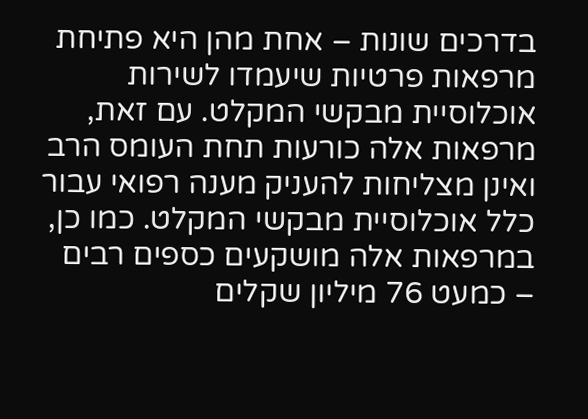בדרכים שונות – אחת מהן היא פתיחת מרפאות פרטיות שיעמדו לשירות אוכלוסיית מבקשי המקלט. עם זאת, מרפאות אלה כורעות תחת העומס הרב ואינן מצליחות להעניק מענה רפואי עבור כלל אוכלוסיית מבקשי המקלט. כמו כן, במרפאות אלה מושקעים כספים רבים – כמעט 76 מיליון שקלים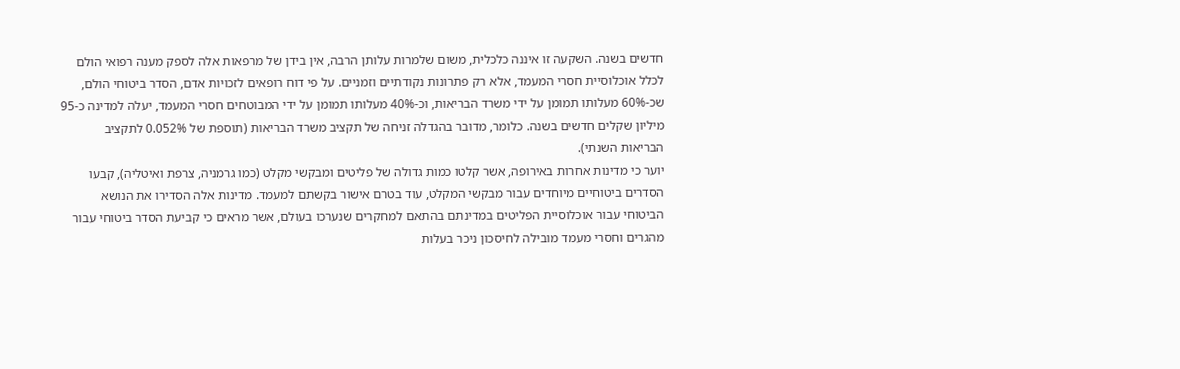חדשים בשנה. השקעה זו איננה כלכלית, משום שלמרות עלותן הרבה, אין בידן של מרפאות אלה לספק מענה רפואי הולם לכלל אוכלוסיית חסרי המעמד, אלא רק פתרונות נקודתיים וזמניים. על פי דוח רופאים לזכויות אדם, הסדר ביטוחי הולם, שכ-60% מעלותו תמומן על ידי משרד הבריאות, וכ-40% מעלותו תמומן על ידי המבוטחים חסרי המעמד, יעלה למדינה כ-95 מיליון שקלים חדשים בשנה. כלומר, מדובר בהגדלה זניחה של תקציב משרד הבריאות (תוספת של 0.052% לתקציב הבריאות השנתי).
יוער כי מדינות אחרות באירופה, אשר קלטו כמות גדולה של פליטים ומבקשי מקלט (כמו גרמניה, צרפת ואיטליה), קבעו הסדרים ביטוחיים מיוחדים עבור מבקשי המקלט, עוד בטרם אישור בקשתם למעמד. מדינות אלה הסדירו את הנושא הביטוחי עבור אוכלוסיית הפליטים במדינתם בהתאם למחקרים שנערכו בעולם, אשר מראים כי קביעת הסדר ביטוחי עבור מהגרים וחסרי מעמד מובילה לחיסכון ניכר בעלות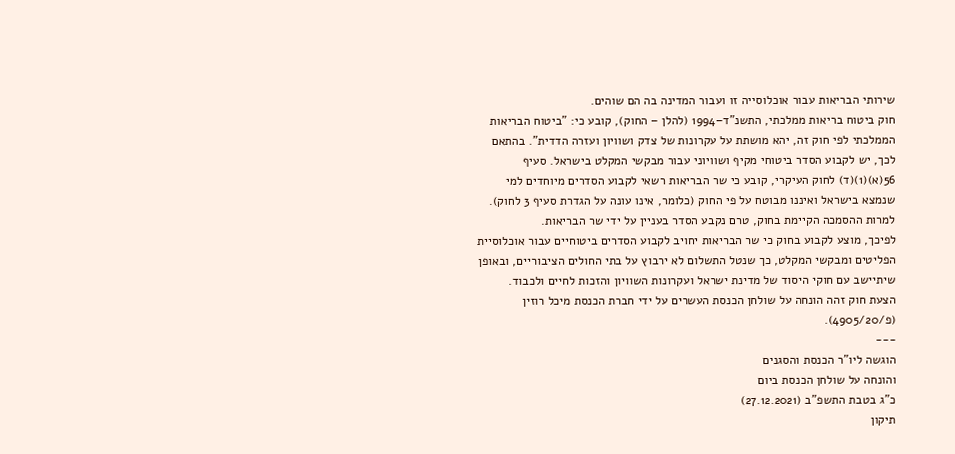שירותי הבריאות עבור אוכלוסייה זו ועבור המדינה בה הם שוהים.
חוק ביטוח בריאות ממלכתי, התשנ"ד–1994 (להלן – החוק), קובע כי: "ביטוח הבריאות הממלכתי לפי חוק זה, יהא מושתת על עקרונות של צדק ושוויון ועזרה הדדית". בהתאם לכך, יש לקבוע הסדר ביטוחי מקיף ושוויוני עבור מבקשי המקלט בישראל. סעיף 56(א)(1)(ד) לחוק העיקרי, קובע כי שר הבריאות רשאי לקבוע הסדרים מיוחדים למי שנמצא בישראל ואיננו מבוטח על פי החוק (כלומר, אינו עונה על הגדרת סעיף 3 לחוק). למרות ההסמכה הקיימת בחוק, טרם נקבע הסדר בעניין על ידי שר הבריאות.
לפיכך, מוצע לקבוע בחוק כי שר הבריאות יחויב לקבוע הסדרים ביטוחיים עבור אוכלוסיית הפליטים ומבקשי המקלט, כך שנטל התשלום לא ירבוץ על בתי החולים הציבוריים, ובאופן שיתיישב עם חוקי היסוד של מדינת ישראל ועקרונות השוויון והזכות לחיים ולכבוד.
הצעת חוק זהה הונחה על שולחן הכנסת העשרים על ידי חברת הכנסת מיכל רוזין (פ/4905/20).
---
הוגשה ליו"ר הכנסת והסגנים
והונחה על שולחן הכנסת ביום
כ"ג בטבת התשפ"ב (27.12.2021)
תיקון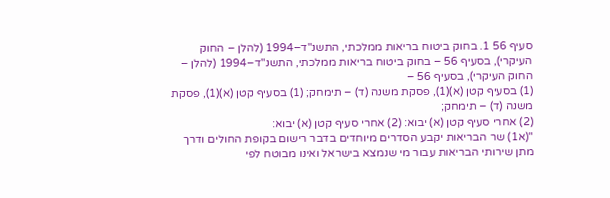סעיף 56 1. בחוק ביטוח בריאות ממלכתי, התשנ"ד–1994 (להלן – החוק העיקרי), בסעיף 56 – בחוק ביטוח בריאות ממלכתי, התשנ"ד–1994 (להלן – החוק העיקרי), בסעיף 56 –
(1) בסעיף קטן (א)(1), פסקת משנה (ד) – תימחק; (1) בסעיף קטן (א)(1), פסקת משנה (ד) – תימחק;
(2) אחרי סעיף קטן (א) יבוא: (2) אחרי סעיף קטן (א) יבוא:
"(א1) שר הבריאות יקבע הסדרים מיוחדים בדבר רישום בקופת החולים ודרך מתן שירותי הבריאות עבור מי שנמצא בישראל ואינו מבוטח לפי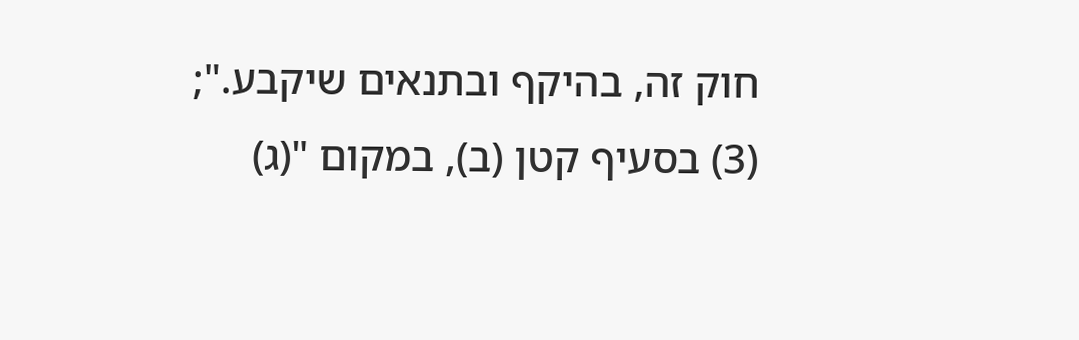חוק זה, בהיקף ובתנאים שיקבע.";
(3) בסעיף קטן (ב), במקום "(ג)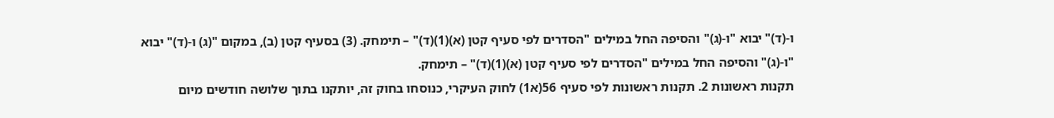ו-(ד)" יבוא "ו-(ג)" והסיפה החל במילים "הסדרים לפי סעיף קטן (א)(1)(ד)" – תימחק. (3) בסעיף קטן (ב), במקום "(ג) ו-(ד)" יבוא "ו-(ג)" והסיפה החל במילים "הסדרים לפי סעיף קטן (א)(1)(ד)" – תימחק.
תקנות ראשונות 2. תקנות ראשונות לפי סעיף 56(א1) לחוק העיקרי, כנוסחו בחוק זה, יותקנו בתוך שלושה חודשים מיום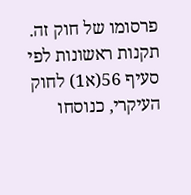פרסומו של חוק זה. תקנות ראשונות לפי סעיף 56(א1) לחוק העיקרי, כנוסחו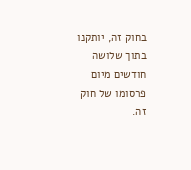בחוק זה, יותקנו בתוך שלושה חודשים מיום פרסומו של חוק זה.